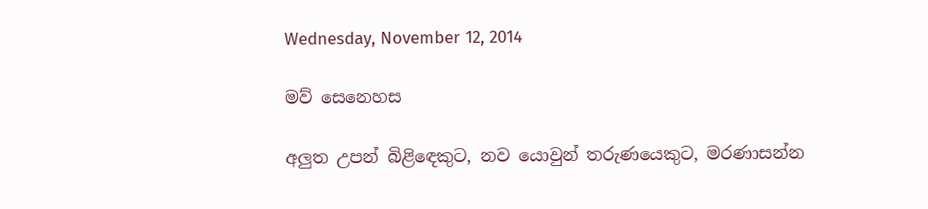Wednesday, November 12, 2014

මව් සෙනෙහස

අලුත උපන් බිළිඳෙකුට, නව යොවුන් තරුණයෙකුට, මරණාසන්න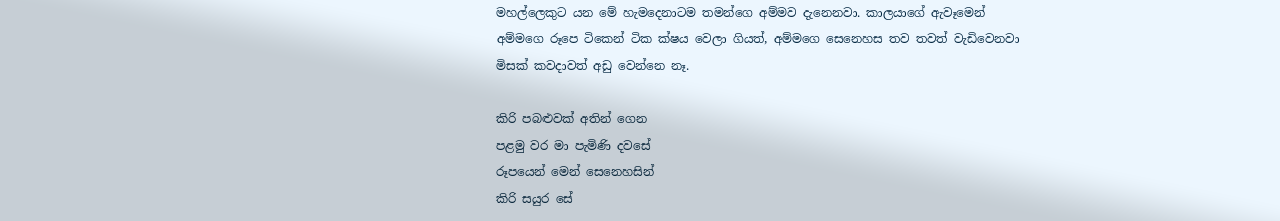මහල්ලෙකුට යන මේ හැමදෙනාටම තමන්ගෙ අම්මව දැනෙනවා. කාලයාගේ ඇවෑමෙන් අම්මගෙ රූපෙ ටිකෙන් ටික ක්ෂය වෙලා ගියත්, අම්මගෙ සෙනෙහස තව තවත් වැඩිවෙනවා මිසක් කවදාවත් අඩු වෙන්නෙ නෑ.

කිරි පබළුවක් අතින් ගෙන
පළමු වර මා පැමිණි දවසේ
රූපයෙන් මෙන් සෙනෙහසින්
කිරි සයුර සේ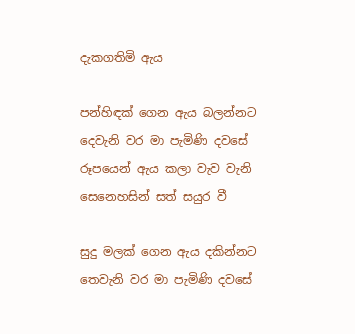දැකගතිමි ඇය

පන්හිඳක් ගෙන ඇය බලන්නට
දෙවැනි වර මා පැමිණි දවසේ
රූපයෙන් ඇය කලා වැව වැනි
සෙනෙහසින් සත් සයුර වී

සුදු මලක් ගෙන ඇය දකින්නට
තෙවැනි වර මා පැමිණි දවසේ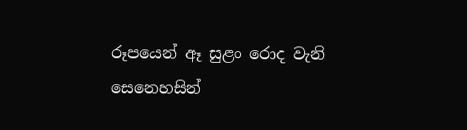රූපයෙන් ඈ සුළං රොද වැනි
සෙනෙහසින්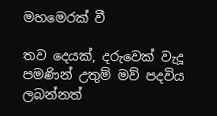මහමෙරක් වී

තව දෙයක්, දරුවෙක් වැදූ පමණින් උතුම් මව් පදවිය ලබන්නත්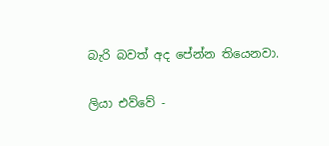බැරි බවත් අද පේන්න තියෙනවා.

ලියා එව්වේ -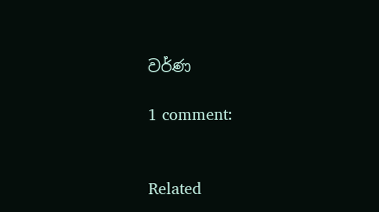වර්ණ

1 comment:


Related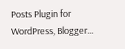Posts Plugin for WordPress, Blogger...